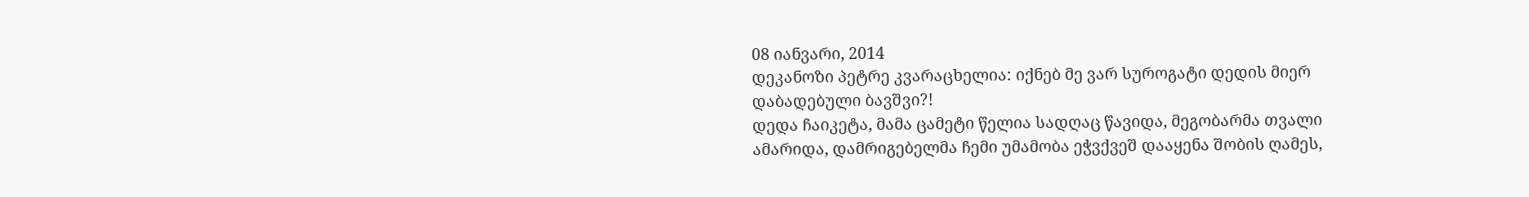08 იანვარი, 2014
დეკანოზი პეტრე კვარაცხელია: იქნებ მე ვარ სუროგატი დედის მიერ დაბადებული ბავშვი?!
დედა ჩაიკეტა, მამა ცამეტი წელია სადღაც წავიდა, მეგობარმა თვალი ამარიდა, დამრიგებელმა ჩემი უმამობა ეჭვქვეშ დააყენა შობის ღამეს,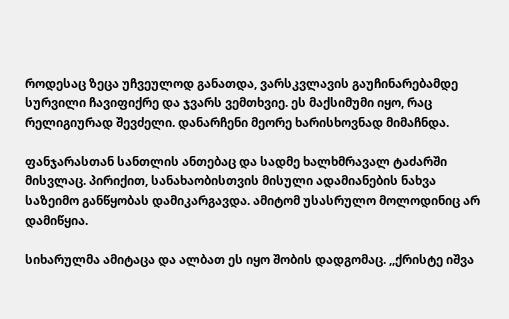როდესაც ზეცა უჩვეულოდ განათდა, ვარსკვლავის გაუჩინარებამდე სურვილი ჩავიფიქრე და ჯვარს ვემთხვიე. ეს მაქსიმუმი იყო, რაც რელიგიურად შევძელი. დანარჩენი მეორე ხარისხოვნად მიმაჩნდა.

ფანჯარასთან სანთლის ანთებაც და სადმე ხალხმრავალ ტაძარში მისვლაც. პირიქით, სანახაობისთვის მისული ადამიანების ნახვა საზეიმო განწყობას დამიკარგავდა. ამიტომ უსასრულო მოლოდინიც არ დამიწყია.

სიხარულმა ამიტაცა და ალბათ ეს იყო შობის დადგომაც. ,,ქრისტე იშვა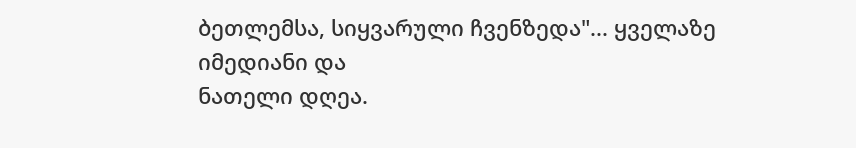ბეთლემსა, სიყვარული ჩვენზედა"... ყველაზე იმედიანი და
ნათელი დღეა.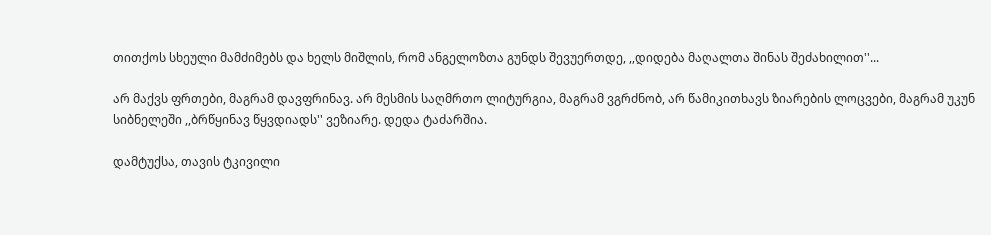თითქოს სხეული მამძიმებს და ხელს მიშლის, რომ ანგელოზთა გუნდს შევუერთდე, ,,დიდება მაღალთა შინას შეძახილით''...

არ მაქვს ფრთები, მაგრამ დავფრინავ. არ მესმის საღმრთო ლიტურგია, მაგრამ ვგრძნობ, არ წამიკითხავს ზიარების ლოცვები, მაგრამ უკუნ სიბნელეში ,,ბრწყინავ წყვდიადს'' ვეზიარე. დედა ტაძარშია.

დამტუქსა, თავის ტკივილი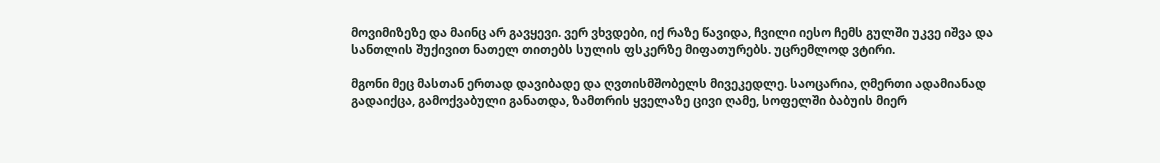მოვიმიზეზე და მაინც არ გავყევი. ვერ ვხვდები, იქ რაზე წავიდა, ჩვილი იესო ჩემს გულში უკვე იშვა და სანთლის შუქივით ნათელ თითებს სულის ფსკერზე მიფათურებს. უცრემლოდ ვტირი.

მგონი მეც მასთან ერთად დავიბადე და ღვთისმშობელს მივეკედლე. საოცარია, ღმერთი ადამიანად გადაიქცა, გამოქვაბული განათდა, ზამთრის ყველაზე ცივი ღამე, სოფელში ბაბუის მიერ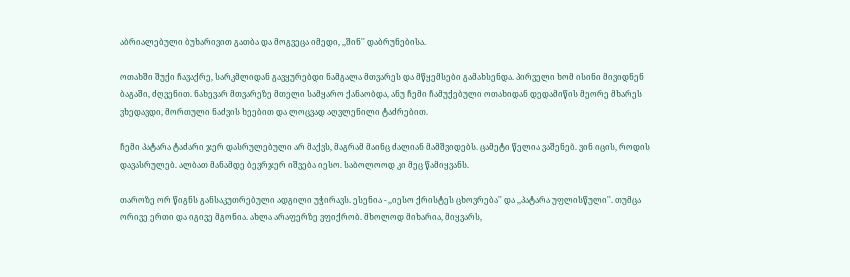აბრიალებული ბუხარივით გათბა და მოგვეცა იმედი, ,,შინ'' დაბრუნებისა.

ოთახში შუქი ჩავაქრე, სარკმლიდან გავყურებდი ნამგალა მთვარეს და მწყემსები გამახსენდა. პირველი ხომ ისინი მივიდნენ ბაგაში, ძღვენით. ნახევარ მთვარეზე მთელი სამყარო ქანაობდა, ანუ ჩემი ჩამუქებული ოთახიდან დედამიწის მეორე მხარეს ვხედავდი, მორთული ნაძვის ხეებით და ლოცვად აღვლენილი ტაძრებით.

ჩემი პატარა ტაძარი ჯერ დასრულებული არ მაქვს, მაგრამ მაინც ძალიან მამშვიდებს. ცამეტი წელია ვაშენებ. ვინ იცის, როდის დავასრულებ. ალბათ მანამდე ბევრჯერ იშვება იესო. საბოლოოდ კი მეც წამიყვანს.

თაროზე ორ წიგნს განსაკუთრებული ადგილი უჭირავს. ესენია - ,,იესო ქრისტეს ცხოვრება'' და ,,პატარა უფლისწული''. თუმცა ორივე ერთი და იგივე მგონია. ახლა არაფერზე ვფიქრობ. მხოლოდ მიხარია, მიყვარს,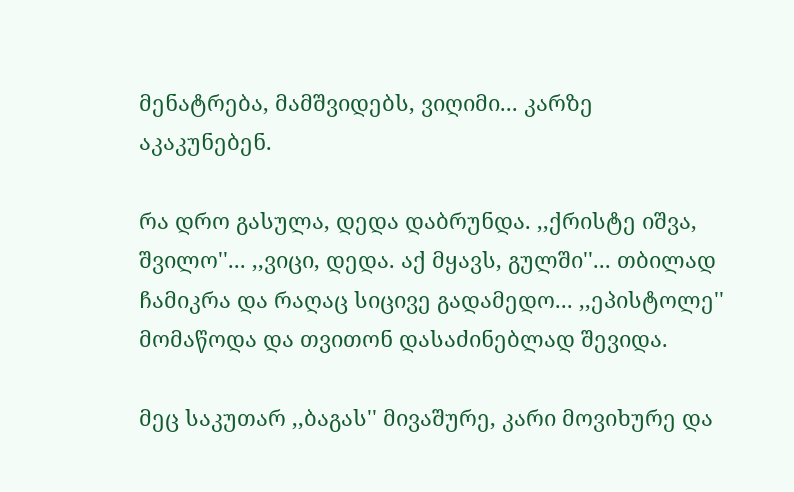მენატრება, მამშვიდებს, ვიღიმი... კარზე აკაკუნებენ.

რა დრო გასულა, დედა დაბრუნდა. ,,ქრისტე იშვა, შვილო''... ,,ვიცი, დედა. აქ მყავს, გულში''... თბილად ჩამიკრა და რაღაც სიცივე გადამედო... ,,ეპისტოლე'' მომაწოდა და თვითონ დასაძინებლად შევიდა.

მეც საკუთარ ,,ბაგას'' მივაშურე, კარი მოვიხურე და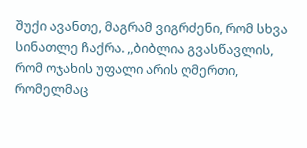შუქი ავანთე, მაგრამ ვიგრძენი, რომ სხვა სინათლე ჩაქრა. ,,ბიბლია გვასწავლის, რომ ოჯახის უფალი არის ღმერთი, რომელმაც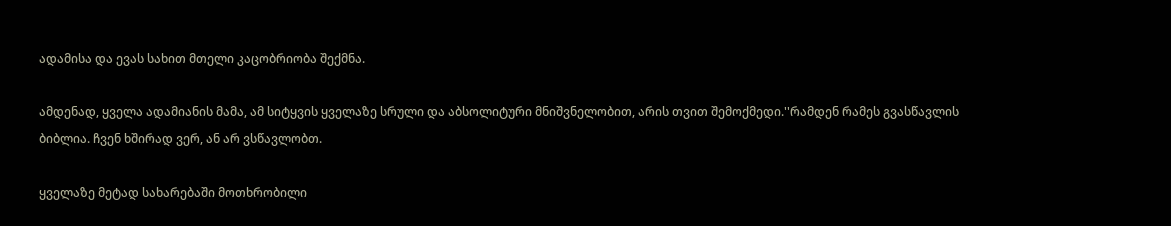ადამისა და ევას სახით მთელი კაცობრიობა შექმნა.

ამდენად, ყველა ადამიანის მამა, ამ სიტყვის ყველაზე სრული და აბსოლიტური მნიშვნელობით, არის თვით შემოქმედი.''რამდენ რამეს გვასწავლის ბიბლია. ჩვენ ხშირად ვერ, ან არ ვსწავლობთ.

ყველაზე მეტად სახარებაში მოთხრობილი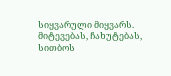სიყვარული მიყვარს. მიტევებას, ჩახუტებას, სითბოს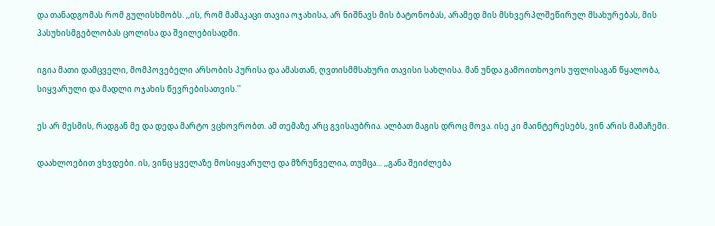და თანადგომას რომ გულისხმობს. ,,ის, რომ მამაკაცი თავია ოჯახისა, არ ნიშნავს მის ბატონობას, არამედ მის მსხვერპლშეწირულ მსახურებას, მის პასუხისმგებლობას ცოლისა და შვილებისადმი.

იგია მათი დამცველი, მომპოვებელი არსობის პურისა და ამასთან, ღვთისმმსახური თავისი სახლისა. მან უნდა გამოითხოვოს უფლისაგან წყალობა, სიყვარული და მადლი ოჯახის წევრებისათვის.''

ეს არ მესმის, რადგან მე და დედა მარტო ვცხოვრობთ. ამ თემაზე არც გვისაუბრია. ალბათ მაგის დროც მოვა. ისე კი მაინტერესებს, ვინ არის მამაჩემი.

დაახლოებით ვხვდები. ის, ვინც ყველაზე მოსიყვარულე და მზრუნველია, თუმცა... ,,განა შეიძლება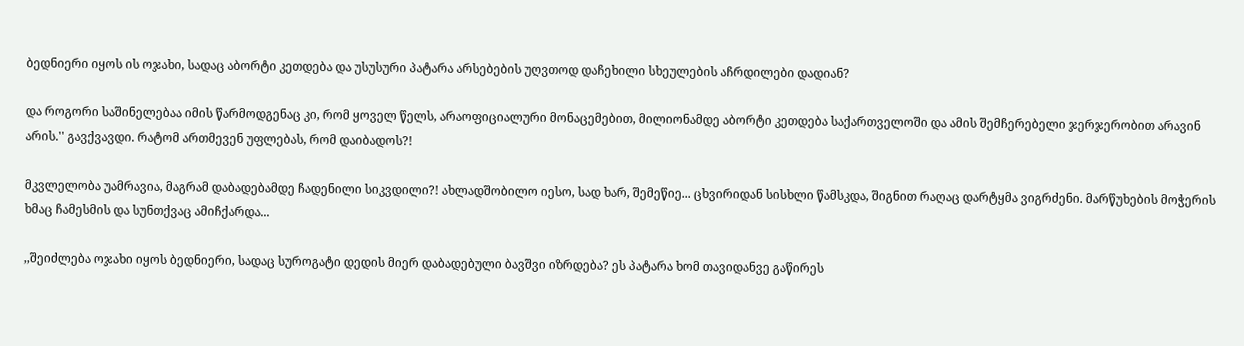ბედნიერი იყოს ის ოჯახი, სადაც აბორტი კეთდება და უსუსური პატარა არსებების უღვთოდ დაჩეხილი სხეულების აჩრდილები დადიან?

და როგორი საშინელებაა იმის წარმოდგენაც კი, რომ ყოველ წელს, არაოფიციალური მონაცემებით, მილიონამდე აბორტი კეთდება საქართველოში და ამის შემჩერებელი ჯერჯერობით არავინ არის.'' გავქვავდი. რატომ ართმევენ უფლებას, რომ დაიბადოს?!

მკვლელობა უამრავია, მაგრამ დაბადებამდე ჩადენილი სიკვდილი?! ახლადშობილო იესო, სად ხარ, შემეწიე... ცხვირიდან სისხლი წამსკდა, შიგნით რაღაც დარტყმა ვიგრძენი. მარწუხების მოჭერის ხმაც ჩამესმის და სუნთქვაც ამიჩქარდა...

,,შეიძლება ოჯახი იყოს ბედნიერი, სადაც სუროგატი დედის მიერ დაბადებული ბავშვი იზრდება? ეს პატარა ხომ თავიდანვე გაწირეს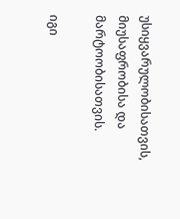უსიყვარულობისათვის, მიუსაფრობისა და მარტოობისათვის.

იგი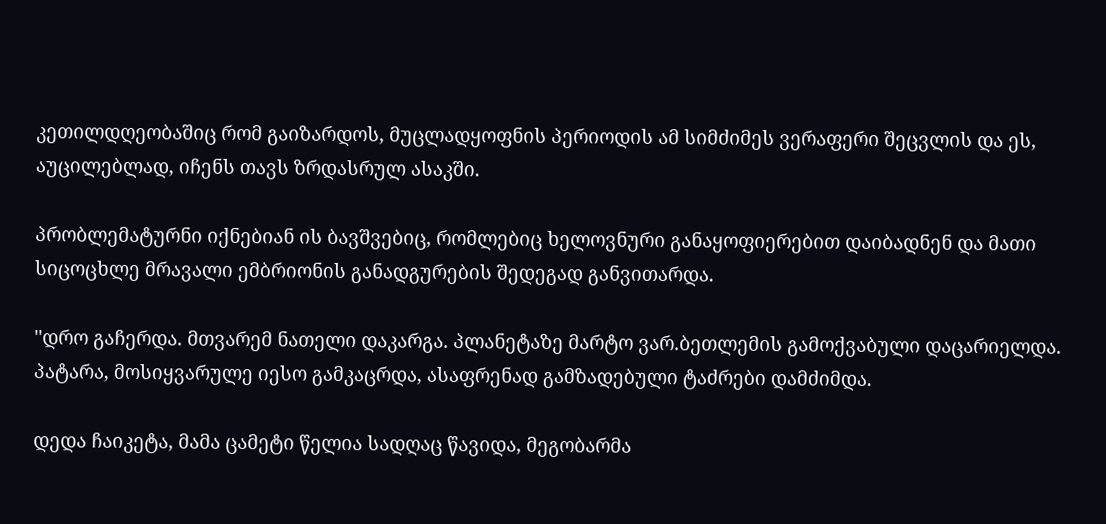კეთილდღეობაშიც რომ გაიზარდოს, მუცლადყოფნის პერიოდის ამ სიმძიმეს ვერაფერი შეცვლის და ეს, აუცილებლად, იჩენს თავს ზრდასრულ ასაკში.

პრობლემატურნი იქნებიან ის ბავშვებიც, რომლებიც ხელოვნური განაყოფიერებით დაიბადნენ და მათი სიცოცხლე მრავალი ემბრიონის განადგურების შედეგად განვითარდა.

''დრო გაჩერდა. მთვარემ ნათელი დაკარგა. პლანეტაზე მარტო ვარ.ბეთლემის გამოქვაბული დაცარიელდა. პატარა, მოსიყვარულე იესო გამკაცრდა, ასაფრენად გამზადებული ტაძრები დამძიმდა.

დედა ჩაიკეტა, მამა ცამეტი წელია სადღაც წავიდა, მეგობარმა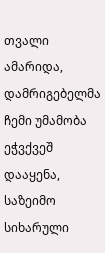თვალი ამარიდა, დამრიგებელმა ჩემი უმამობა ეჭვქვეშ დააყენა, საზეიმო სიხარული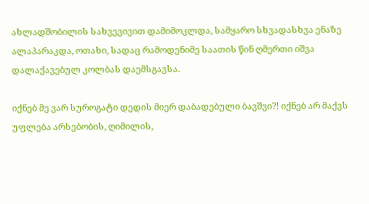ახლადშობილის სახვევივით დამიმოკლდა, სამყარო სხვადასხვა ენაზე ალაპარაკდა, ოთახი, სადაც რამოდენიმე საათის წინ ღმერთი იშვა დალაქავებულ კოლბას დაემსგავსა.

იქნებ მე ვარ სუროგატი დედის მიერ დაბადებული ბავშვი?! იქნებ არ მაქვს უფლება არსებობის, ღიმილის,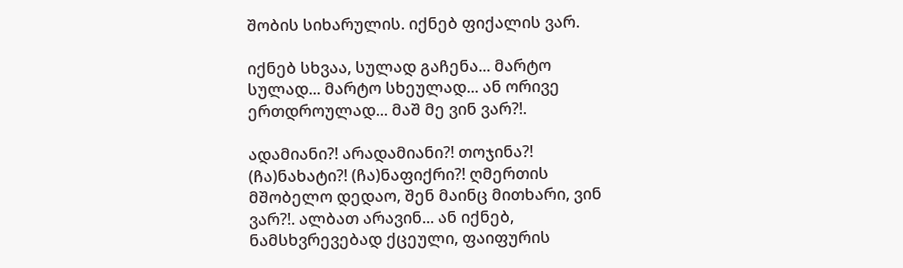შობის სიხარულის. იქნებ ფიქალის ვარ.

იქნებ სხვაა, სულად გაჩენა... მარტო სულად... მარტო სხეულად... ან ორივე ერთდროულად... მაშ მე ვინ ვარ?!.

ადამიანი?! არადამიანი?! თოჯინა?! (ჩა)ნახატი?! (ჩა)ნაფიქრი?! ღმერთის მშობელო დედაო, შენ მაინც მითხარი, ვინ ვარ?!. ალბათ არავინ... ან იქნებ, ნამსხვრევებად ქცეული, ფაიფურის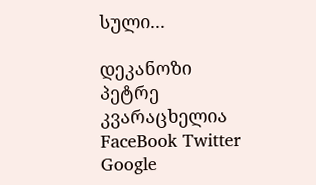სული...

დეკანოზი პეტრე კვარაცხელია
FaceBook Twitter Google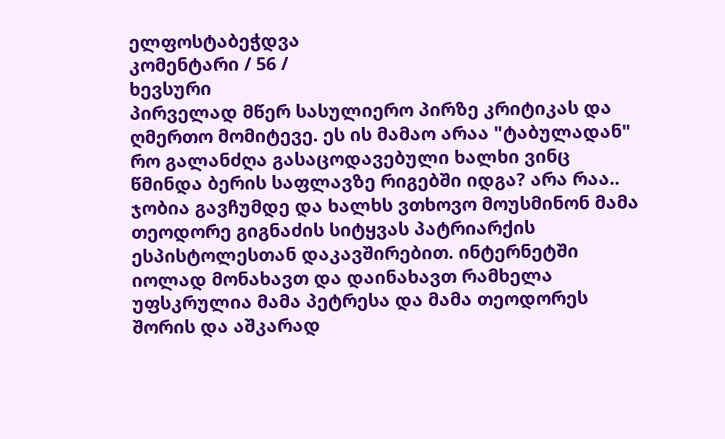ელფოსტაბეჭდვა
კომენტარი / 56 /
ხევსური
პირველად მწერ სასულიერო პირზე კრიტიკას და ღმერთო მომიტევე. ეს ის მამაო არაა "ტაბულადან" რო გალანძღა გასაცოდავებული ხალხი ვინც წმინდა ბერის საფლავზე რიგებში იდგა? არა რაა.. ჯობია გავჩუმდე და ხალხს ვთხოვო მოუსმინონ მამა თეოდორე გიგნაძის სიტყვას პატრიარქის ესპისტოლესთან დაკავშირებით. ინტერნეტში იოლად მონახავთ და დაინახავთ რამხელა უფსკრულია მამა პეტრესა და მამა თეოდორეს შორის და აშკარად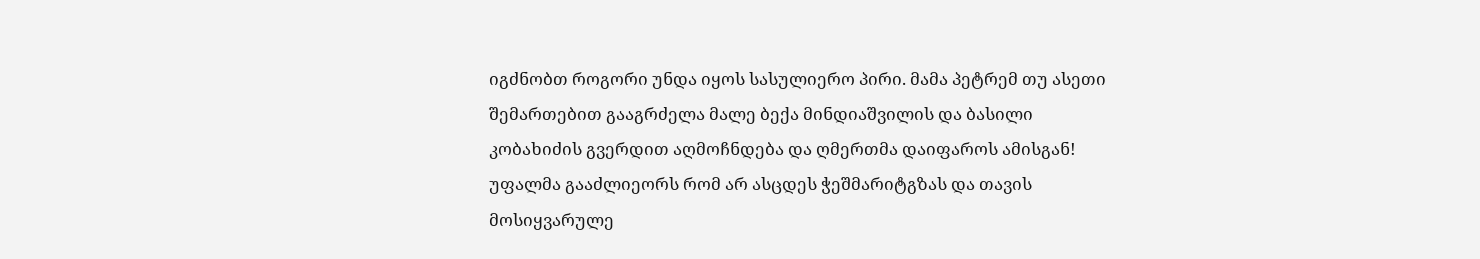იგძნობთ როგორი უნდა იყოს სასულიერო პირი. მამა პეტრემ თუ ასეთი შემართებით გააგრძელა მალე ბექა მინდიაშვილის და ბასილი კობახიძის გვერდით აღმოჩნდება და ღმერთმა დაიფაროს ამისგან! უფალმა გააძლიეორს რომ არ ასცდეს ჭეშმარიტგზას და თავის მოსიყვარულე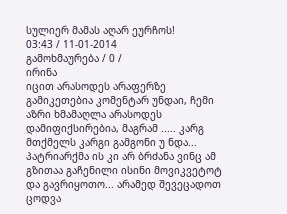სულიერ მამას აღარ ეურჩოს!
03:43 / 11-01-2014
გამოხმაურება / 0 /
ირინა
იცით არასოდეს არაფერზე გამიკეთებია კომენტარ უნდაი, ჩემი აზრი ხმამაღლა არასოდეს დამიფიქსირებია, მაგრამ ..... კარგ მთქმელს კარგი გამგონი უ ნდა... პატრიარქმა ის კი არ ბრძანა ვინც ამ გზითაა გაჩენილი ისინი მოვიკვეტოტ და გავრიყოთო... არამედ შევეცადოთ ცოდვა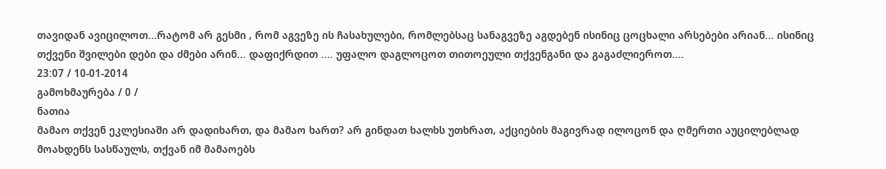თავიდან ავიცილოთ...რატომ არ გესმი , რომ აგვეზე ის ჩასახულები, რომლებსაც სანაგვეზე აგდებენ ისინიც ცოცხალი არსებები არიან... ისინიც თქვენი შვილები დები და ძმები არინ... დაფიქრდით .... უფალო დაგლოცოთ თითოეული თქვენგანი და გაგაძლიეროთ....
23:07 / 10-01-2014
გამოხმაურება / 0 /
ნათია
მამაო თქვენ ეკლესიაში არ დადიხართ, და მამაო ხართ? არ გინდათ ხალხს უთხრათ, აქციების მაგივრად ილოცონ და ღმერთი აუცილებლად მოახდენს სასწაულს, თქვან იმ მამაოებს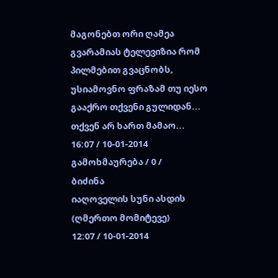მაგონებთ ორი ღამეა გვარამიას ტელევიზია რომ პილმებით გვაცნობს, უსიამოვნო ფრაზამ თუ იესო გააქრო თქვენი გულიდან... თქვენ არ ხართ მამაო...
16:07 / 10-01-2014
გამოხმაურება / 0 /
ბიძინა
იაღოველის სუნი ასდის (ღმერთო მომიტევე)
12:07 / 10-01-2014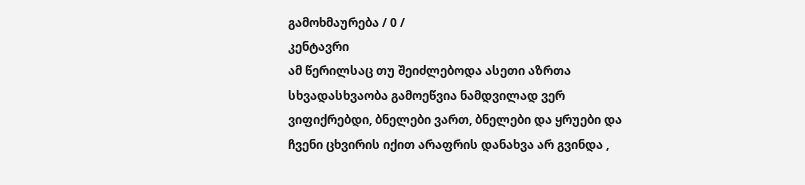გამოხმაურება / 0 /
კენტავრი
ამ წერილსაც თუ შეიძლებოდა ასეთი აზრთა სხვადასხვაობა გამოეწვია ნამდვილად ვერ ვიფიქრებდი, ბნელები ვართ, ბნელები და ყრუები და ჩვენი ცხვირის იქით არაფრის დანახვა არ გვინდა ,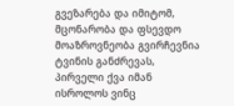გვეზარება და იმიტომ, მცონარობა და ფსევდო მოაზროვნეობა გვირჩევნია ტვინის განძრევას, პირველი ქვა იმან ისროლოს ვინც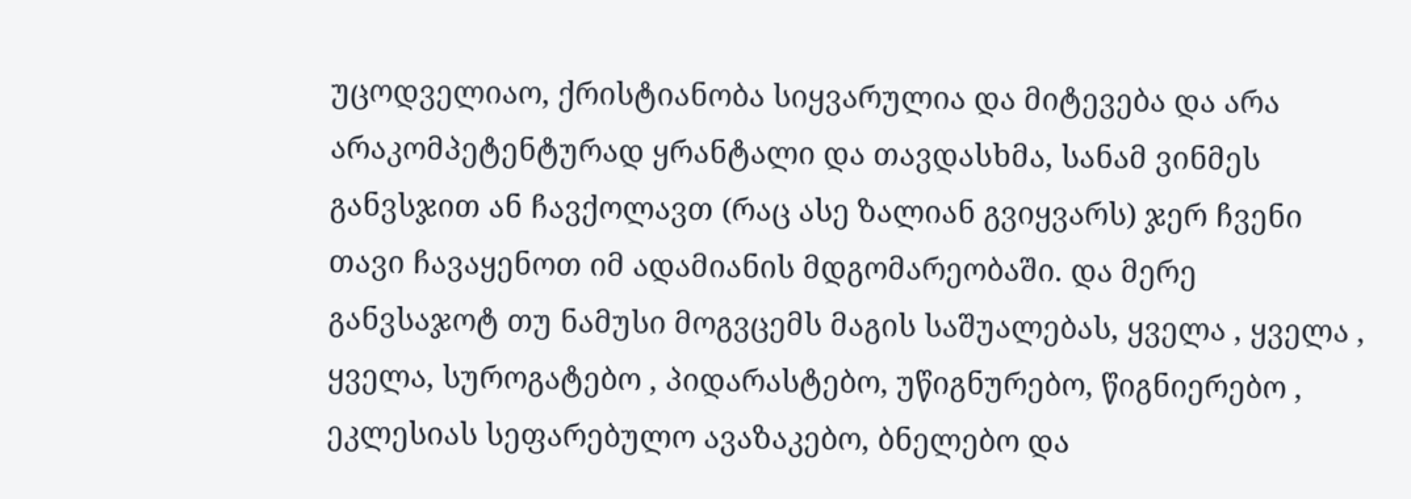უცოდველიაო, ქრისტიანობა სიყვარულია და მიტევება და არა არაკომპეტენტურად ყრანტალი და თავდასხმა, სანამ ვინმეს განვსჯით ან ჩავქოლავთ (რაც ასე ზალიან გვიყვარს) ჯერ ჩვენი თავი ჩავაყენოთ იმ ადამიანის მდგომარეობაში. და მერე განვსაჯოტ თუ ნამუსი მოგვცემს მაგის საშუალებას, ყველა , ყველა , ყველა, სუროგატებო , პიდარასტებო, უწიგნურებო, წიგნიერებო , ეკლესიას სეფარებულო ავაზაკებო, ბნელებო და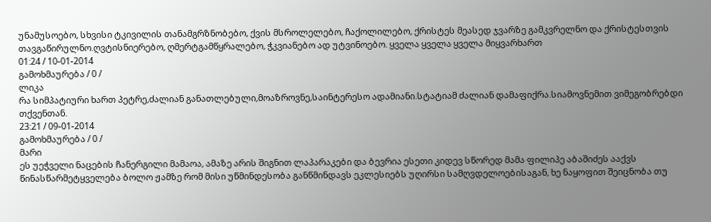უნამუსოებო, სხვისი ტკივილის თანამგრზნობებო, ქვის მსროლელებო, ჩაქოლილებო, ქრისტეს მეასედ ჯვარზე გამკვრელნო და ქრისტესთვის თავგაწირულნო.ღვტისნიერებო, ღმერტგამწყრალებო, ჭკვიანებო ად უტვინოებო. ყველა ყველა ყველა მიყვარხართ
01:24 / 10-01-2014
გამოხმაურება / 0 /
ლიკა
რა სიმპატიური ხართ პეტრე,ძალიან განათლებული,მოაზროვნე,საინტერესო ადამიანი.სტატიამ ძალიან დამაფიქრა.სიამოვნემით ვიმეგობრებდი თქვენთან.
23:21 / 09-01-2014
გამოხმაურება / 0 /
მარი
ეს უეჭველი ნაცების ჩანერგილი მამაოა, ამაზე არის შიგნით ლაპარაკები და ბევრია ესეთი კიდევ სწორედ მამა ფილიპე აბაშიძეს ააქვს წინასწარმეტყველება ბოლო ჟამზე რომ მისი უწმინდესობა განწმინდავს ეკლესიებს უღირსი სამღვდელოებისაგან, ხე ნაყოფით შეიცნობა თუ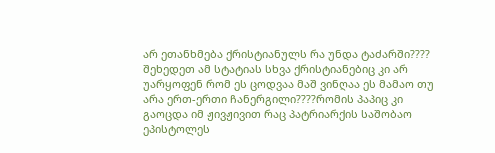არ ეთანხმება ქრისტიანულს რა უნდა ტაძარში???? შეხედეთ ამ სტატიას სხვა ქრისტიანებიც კი არ უარყოფენ რომ ეს ცოდვაა მაშ ვინღაა ეს მამაო თუ არა ერთ-ერთი ჩანერგილი????რომის პაპიც კი გაოცდა იმ ჟივჟივით რაც პატრიარქის საშობაო ეპისტოლეს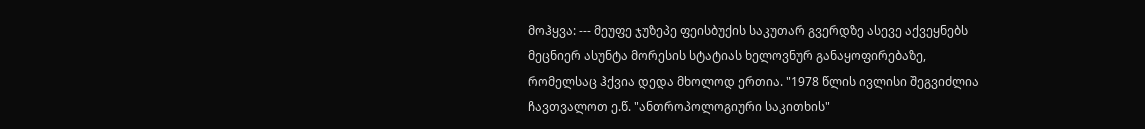მოჰყვა: --- მეუფე ჯუზეპე ფეისბუქის საკუთარ გვერდზე ასევე აქვეყნებს მეცნიერ ასუნტა მორესის სტატიას ხელოვნურ განაყოფირებაზე, რომელსაც ჰქვია დედა მხოლოდ ერთია. "1978 წლის ივლისი შეგვიძლია ჩავთვალოთ ე.წ. "ანთროპოლოგიური საკითხის"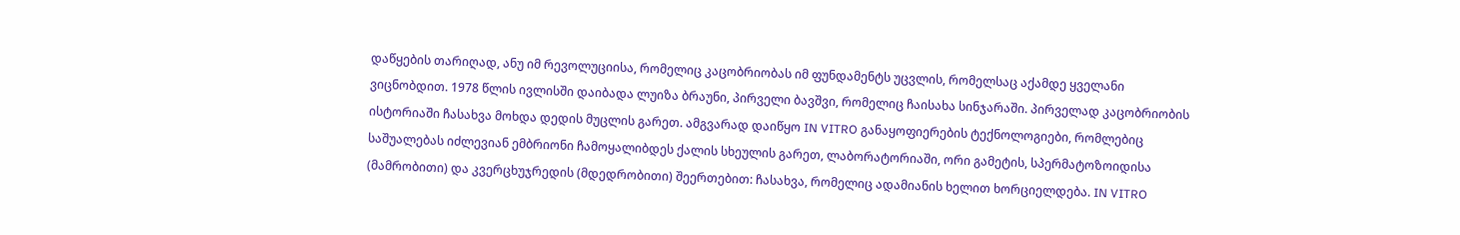დაწყების თარიღად, ანუ იმ რევოლუციისა, რომელიც კაცობრიობას იმ ფუნდამენტს უცვლის, რომელსაც აქამდე ყველანი ვიცნობდით. 1978 წლის ივლისში დაიბადა ლუიზა ბრაუნი, პირველი ბავშვი, რომელიც ჩაისახა სინჯარაში. პირველად კაცობრიობის ისტორიაში ჩასახვა მოხდა დედის მუცლის გარეთ. ამგვარად დაიწყო IN VITRO განაყოფიერების ტექნოლოგიები, რომლებიც საშუალებას იძლევიან ემბრიონი ჩამოყალიბდეს ქალის სხეულის გარეთ, ლაბორატორიაში, ორი გამეტის, სპერმატოზოიდისა (მამრობითი) და კვერცხუჯრედის (მდედრობითი) შეერთებით: ჩასახვა, რომელიც ადამიანის ხელით ხორციელდება. IN VITRO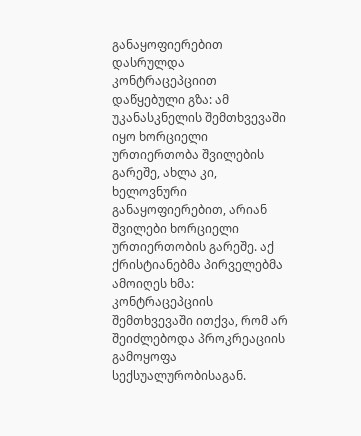განაყოფიერებით დასრულდა კონტრაცეპციით დაწყებული გზა: ამ უკანასკნელის შემთხვევაში იყო ხორციელი ურთიერთობა შვილების გარეშე, ახლა კი, ხელოვნური განაყოფიერებით, არიან შვილები ხორციელი ურთიერთობის გარეშე. აქ ქრისტიანებმა პირველებმა ამოიღეს ხმა: კონტრაცეპციის შემთხვევაში ითქვა, რომ არ შეიძლებოდა პროკრეაციის გამოყოფა სექსუალურობისაგან.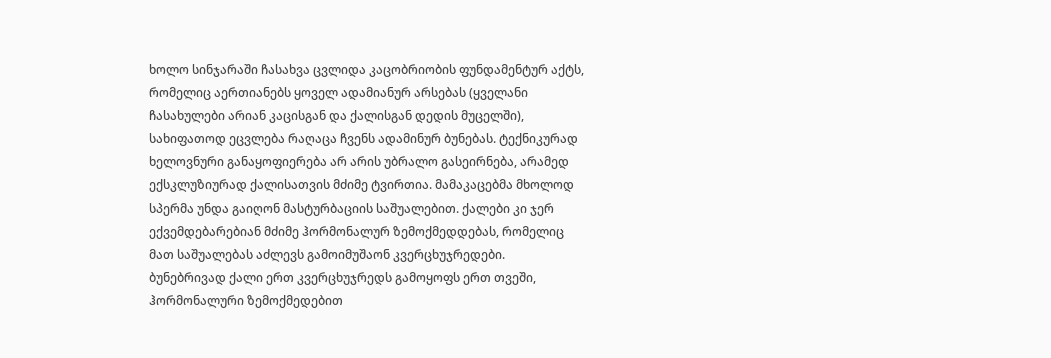ხოლო სინჯარაში ჩასახვა ცვლიდა კაცობრიობის ფუნდამენტურ აქტს, რომელიც აერთიანებს ყოველ ადამიანურ არსებას (ყველანი ჩასახულები არიან კაცისგან და ქალისგან დედის მუცელში), სახიფათოდ ეცვლება რაღაცა ჩვენს ადამინურ ბუნებას. ტექნიკურად ხელოვნური განაყოფიერება არ არის უბრალო გასეირნება, არამედ ექსკლუზიურად ქალისათვის მძიმე ტვირთია. მამაკაცებმა მხოლოდ სპერმა უნდა გაიღონ მასტურბაციის საშუალებით. ქალები კი ჯერ ექვემდებარებიან მძიმე ჰორმონალურ ზემოქმედდებას, რომელიც მათ საშუალებას აძლევს გამოიმუშაონ კვერცხუჯრედები. ბუნებრივად ქალი ერთ კვერცხუჯრედს გამოყოფს ერთ თვეში, ჰორმონალური ზემოქმედებით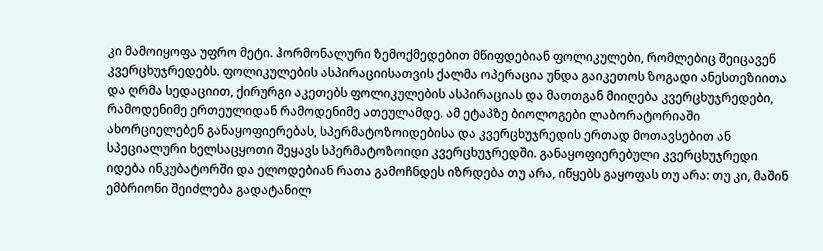კი მამოიყოფა უფრო მეტი. ჰორმონალური ზემოქმედებით მწიფდებიან ფოლიკულები, რომლებიც შეიცავენ კვერცხუჯრედებს. ფოლიკულების ასპირაციისათვის ქალმა ოპერაცია უნდა გაიკეთოს ზოგადი ანესთეზიითა და ღრმა სედაციით, ქირურგი აკეთებს ფოლიკულების ასპირაციას და მათთგან მიიღება კვერცხუჯრედები, რამოდენიმე ერთეულიდან რამოდენიმე ათეულამდე. ამ ეტაპზე ბიოლოგები ლაბორატორიაში ახორციელებენ განაყოფიერებას, სპერმატოზოიდებისა და კვერცხუჯრედის ერთად მოთავსებით ან სპეციალური ხელსაცყოთი შეყავს სპერმატოზოიდი კვერცხუჯრედში. განაყოფიერებული კვერცხუჯრედი იდება ინკუბატორში და ელოდებიან რათა გამოჩნდეს იზრდება თუ არა, იწყებს გაყოფას თუ არა: თუ კი, მაშინ ემბრიონი შეიძლება გადატანილ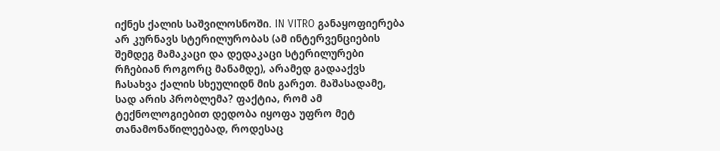იქნეს ქალის საშვილოსნოში. IN VITRO განაყოფიერება არ კურნავს სტერილურობას (ამ ინტერვენციების შემდეგ მამაკაცი და დედაკაცი სტერილურები რჩებიან როგორც მანამდე), არამედ გადააქვს ჩასახვა ქალის სხეულიდნ მის გარეთ. მაშასადამე, სად არის პრობლემა? ფაქტია, რომ ამ ტექნოლოგიებით დედობა იყოფა უფრო მეტ თანამონაწილეებად, როდესაც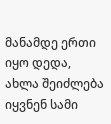მანამდე ერთი იყო დედა, ახლა შეიძლება იყვნენ სამი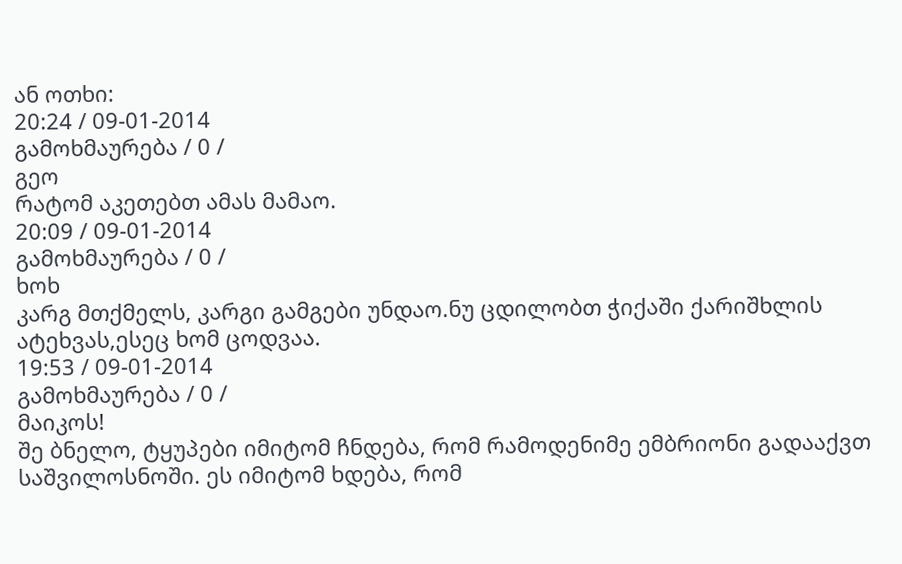ან ოთხი:
20:24 / 09-01-2014
გამოხმაურება / 0 /
გეო
რატომ აკეთებთ ამას მამაო.
20:09 / 09-01-2014
გამოხმაურება / 0 /
ხოხ
კარგ მთქმელს, კარგი გამგები უნდაო.ნუ ცდილობთ ჭიქაში ქარიშხლის ატეხვას,ესეც ხომ ცოდვაა.
19:53 / 09-01-2014
გამოხმაურება / 0 /
მაიკოს!
შე ბნელო, ტყუპები იმიტომ ჩნდება, რომ რამოდენიმე ემბრიონი გადააქვთ საშვილოსნოში. ეს იმიტომ ხდება, რომ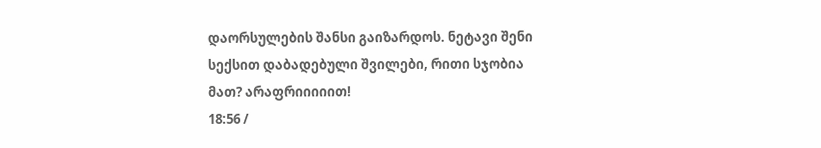დაორსულების შანსი გაიზარდოს. ნეტავი შენი სექსით დაბადებული შვილები, რითი სჯობია მათ? არაფრიიიიით!
18:56 /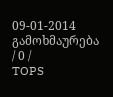09-01-2014
გამოხმაურება / 0 /
TOPS